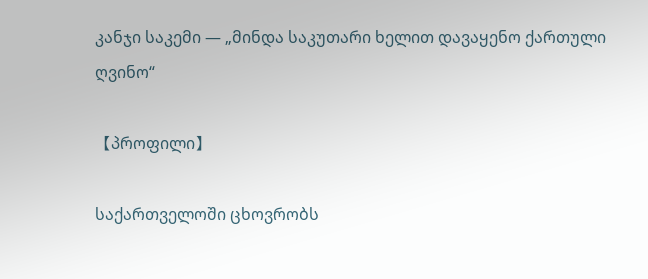კანჯი საკემი — „მინდა საკუთარი ხელით დავაყენო ქართული ღვინო“

【პროფილი】

საქართველოში ცხოვრობს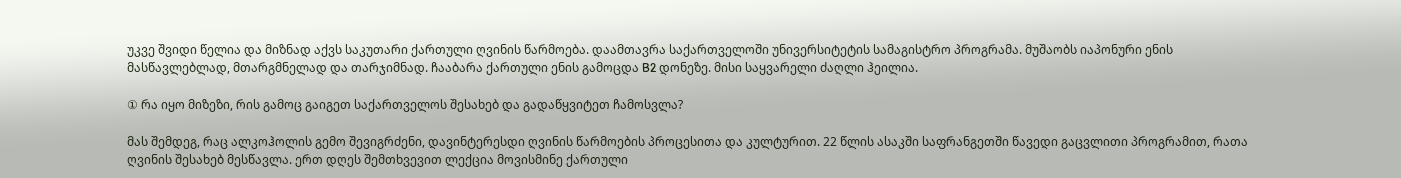უკვე შვიდი წელია და მიზნად აქვს საკუთარი ქართული ღვინის წარმოება. დაამთავრა საქართველოში უნივერსიტეტის სამაგისტრო პროგრამა. მუშაობს იაპონური ენის მასწავლებლად, მთარგმნელად და თარჯიმნად. ჩააბარა ქართული ენის გამოცდა B2 დონეზე. მისი საყვარელი ძაღლი ჰეილია.

① რა იყო მიზეზი, რის გამოც გაიგეთ საქართველოს შესახებ და გადაწყვიტეთ ჩამოსვლა?

მას შემდეგ, რაც ალკოჰოლის გემო შევიგრძენი, დავინტერესდი ღვინის წარმოების პროცესითა და კულტურით. 22 წლის ასაკში საფრანგეთში წავედი გაცვლითი პროგრამით, რათა ღვინის შესახებ მესწავლა. ერთ დღეს შემთხვევით ლექცია მოვისმინე ქართული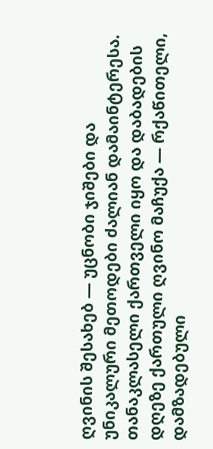ღვინის შესახებ — უცნობი ჯიშები და უნიკალური მეთოდები ძალიან დამაინტერესა. თანაკლასელი ქართველი იყო და დაბადების დღეზე ქართული ღვინო მაჩუქა — რქაწითელი, დამზადებული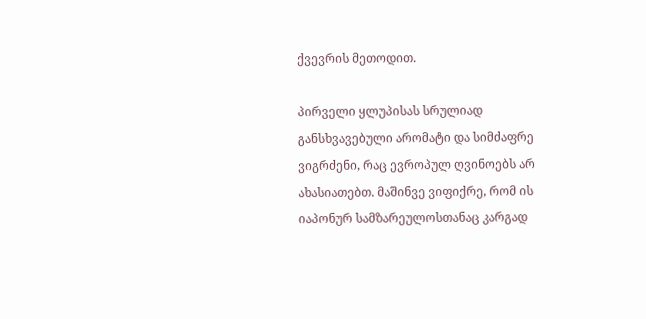ქვევრის მეთოდით.

პირველი ყლუპისას სრულიად განსხვავებული არომატი და სიმძაფრე ვიგრძენი, რაც ევროპულ ღვინოებს არ ახასიათებთ. მაშინვე ვიფიქრე, რომ ის იაპონურ სამზარეულოსთანაც კარგად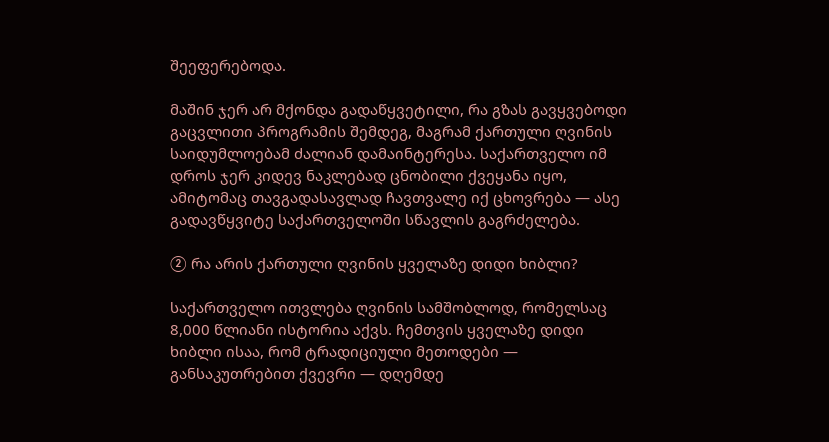შეეფერებოდა.

მაშინ ჯერ არ მქონდა გადაწყვეტილი, რა გზას გავყვებოდი გაცვლითი პროგრამის შემდეგ, მაგრამ ქართული ღვინის საიდუმლოებამ ძალიან დამაინტერესა. საქართველო იმ დროს ჯერ კიდევ ნაკლებად ცნობილი ქვეყანა იყო, ამიტომაც თავგადასავლად ჩავთვალე იქ ცხოვრება — ასე გადავწყვიტე საქართველოში სწავლის გაგრძელება.

② რა არის ქართული ღვინის ყველაზე დიდი ხიბლი?

საქართველო ითვლება ღვინის სამშობლოდ, რომელსაც 8,000 წლიანი ისტორია აქვს. ჩემთვის ყველაზე დიდი ხიბლი ისაა, რომ ტრადიციული მეთოდები — განსაკუთრებით ქვევრი — დღემდე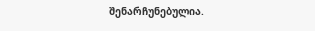შენარჩუნებულია.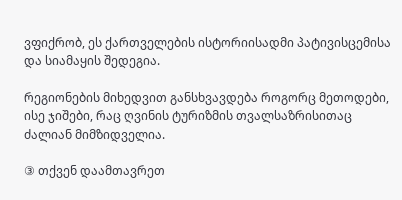ვფიქრობ, ეს ქართველების ისტორიისადმი პატივისცემისა და სიამაყის შედეგია.

რეგიონების მიხედვით განსხვავდება როგორც მეთოდები, ისე ჯიშები, რაც ღვინის ტურიზმის თვალსაზრისითაც ძალიან მიმზიდველია.

③ თქვენ დაამთავრეთ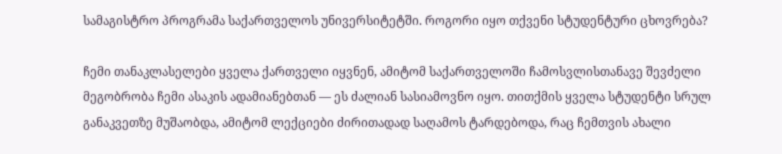სამაგისტრო პროგრამა საქართველოს უნივერსიტეტში. როგორი იყო თქვენი სტუდენტური ცხოვრება?

ჩემი თანაკლასელები ყველა ქართველი იყვნენ, ამიტომ საქართველოში ჩამოსვლისთანავე შევძელი მეგობრობა ჩემი ასაკის ადამიანებთან — ეს ძალიან სასიამოვნო იყო. თითქმის ყველა სტუდენტი სრულ განაკვეთზე მუშაობდა, ამიტომ ლექციები ძირითადად საღამოს ტარდებოდა, რაც ჩემთვის ახალი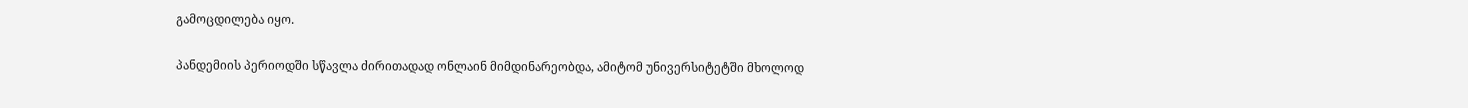გამოცდილება იყო.

პანდემიის პერიოდში სწავლა ძირითადად ონლაინ მიმდინარეობდა, ამიტომ უნივერსიტეტში მხოლოდ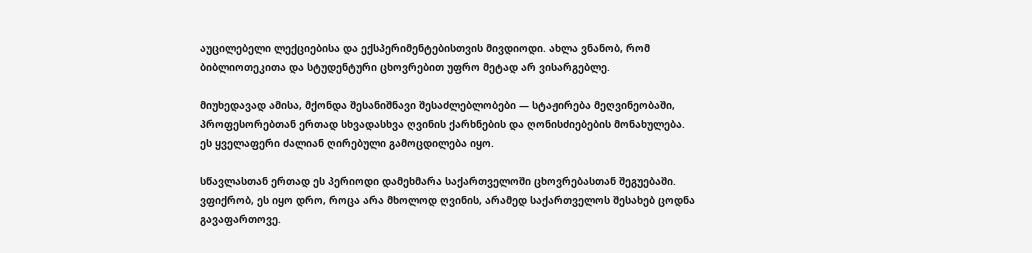აუცილებელი ლექციებისა და ექსპერიმენტებისთვის მივდიოდი. ახლა ვნანობ, რომ ბიბლიოთეკითა და სტუდენტური ცხოვრებით უფრო მეტად არ ვისარგებლე.

მიუხედავად ამისა, მქონდა შესანიშნავი შესაძლებლობები — სტაჟირება მეღვინეობაში, პროფესორებთან ერთად სხვადასხვა ღვინის ქარხნების და ღონისძიებების მონახულება. ეს ყველაფერი ძალიან ღირებული გამოცდილება იყო.

სწავლასთან ერთად ეს პერიოდი დამეხმარა საქართველოში ცხოვრებასთან შეგუებაში. ვფიქრობ, ეს იყო დრო, როცა არა მხოლოდ ღვინის, არამედ საქართველოს შესახებ ცოდნა გავაფართოვე.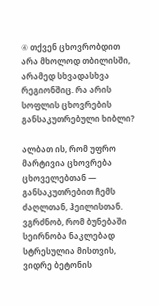④ თქვენ ცხოვრობდით არა მხოლოდ თბილისში, არამედ სხვადასხვა რეგიონშიც. რა არის სოფლის ცხოვრების განსაკუთრებული ხიბლი?

ალბათ ის, რომ უფრო მარტივია ცხოვრება ცხოველებთან — განსაკუთრებით ჩემს ძაღლთან, ჰეილისთან. ვგრძნობ, რომ ბუნებაში სეირნობა ნაკლებად სტრესულია მისთვის, ვიდრე ბეტონის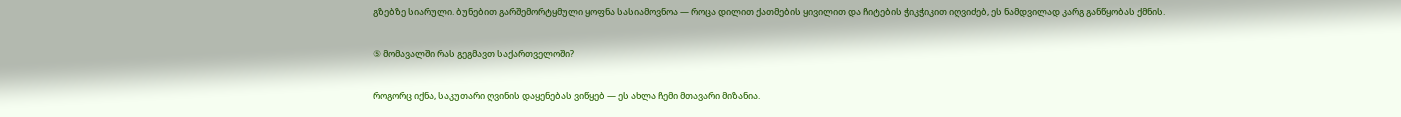გზებზე სიარული. ბუნებით გარშემორტყმული ყოფნა სასიამოვნოა — როცა დილით ქათმების ყივილით და ჩიტების ჭიკჭიკით იღვიძებ, ეს ნამდვილად კარგ განწყობას ქმნის.

⑤ მომავალში რას გეგმავთ საქართველოში?

როგორც იქნა, საკუთარი ღვინის დაყენებას ვიწყებ — ეს ახლა ჩემი მთავარი მიზანია.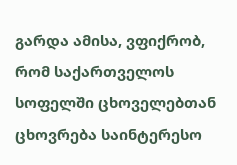გარდა ამისა, ვფიქრობ, რომ საქართველოს სოფელში ცხოველებთან ცხოვრება საინტერესო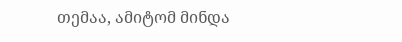თემაა, ამიტომ მინდა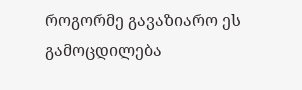როგორმე გავაზიარო ეს გამოცდილება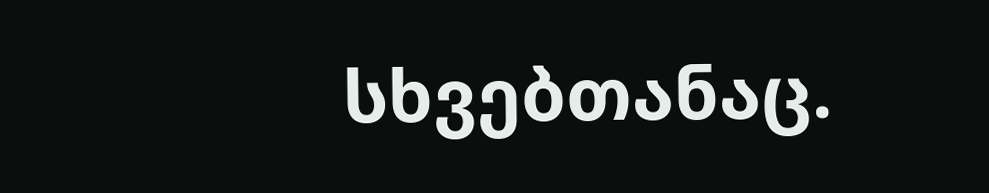სხვებთანაც.